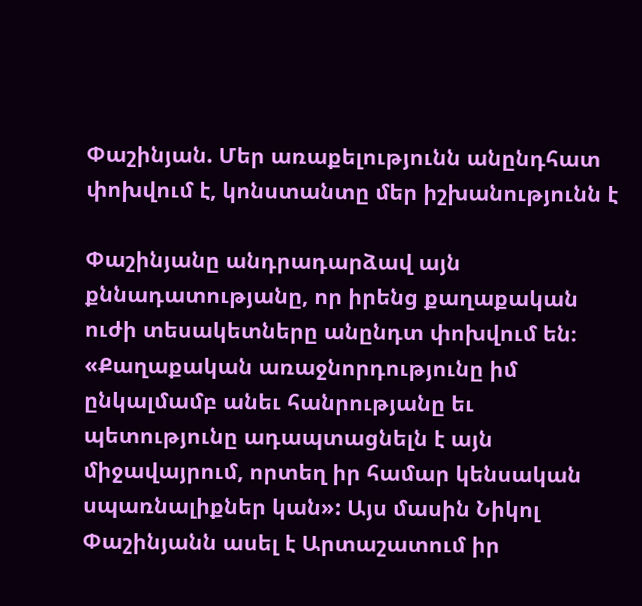Փաշինյան. Մեր առաքելությունն անընդհատ փոխվում է, կոնստանտը մեր իշխանությունն է

Փաշինյանը անդրադարձավ այն քննադատությանը, որ իրենց քաղաքական ուժի տեսակետները անընդտ փոխվում են։ «Քաղաքական առաջնորդությունը իմ ընկալմամբ անեւ հանրությանը եւ պետությունը ադապտացնելն է այն միջավայրում, որտեղ իր համար կենսական սպառնալիքներ կան»: Այս մասին Նիկոլ Փաշինյանն ասել է Արտաշատում իր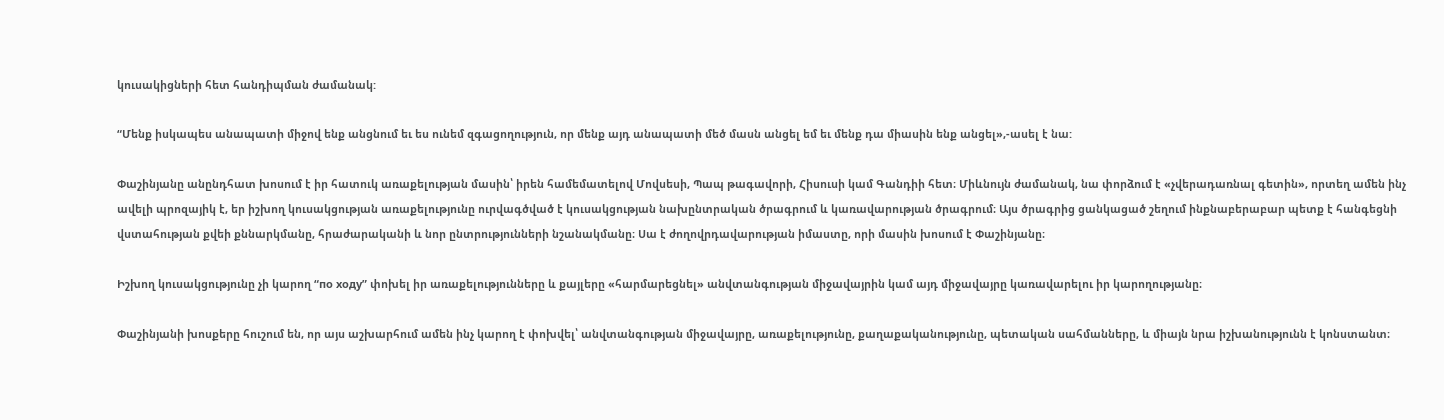կուսակիցների հետ հանդիպման ժամանակ:

“Մենք իսկապես անապատի միջով ենք անցնում եւ ես ունեմ զգացողություն, որ մենք այդ անապատի մեծ մասն անցել եմ եւ մենք դա միասին ենք անցել»,-ասել է նա:

Փաշինյանը անընդհատ խոսում է իր հատուկ առաքելության մասին՝ իրեն համեմատելով Մովսեսի, Պապ թագավորի, Հիսուսի կամ Գանդիի հետ։ Միևնույն ժամանակ, նա փորձում է «չվերադառնալ գետին», որտեղ ամեն ինչ ավելի պրոզայիկ է, եր իշխող կուսակցության առաքելությունը ուրվագծված է կուսակցության նախընտրական ծրագրում և կառավարության ծրագրում։ Այս ծրագրից ցանկացած շեղում ինքնաբերաբար պետք է հանգեցնի վստահության քվեի քննարկմանը, հրաժարականի և նոր ընտրությունների նշանակմանը։ Սա է ժողովրդավարության իմաստը, որի մասին խոսում է Փաշինյանը։

Իշխող կուսակցությունը չի կարող “по ходу” փոխել իր առաքելությունները և քայլերը «հարմարեցնել» անվտանգության միջավայրին կամ այդ միջավայրը կառավարելու իր կարողությանը։

Փաշինյանի խոսքերը հուշում են, որ այս աշխարհում ամեն ինչ կարող է փոխվել՝ անվտանգության միջավայրը, առաքելությունը, քաղաքականությունը, պետական սահմանները, և միայն նրա իշխանությունն է կոնստանտ։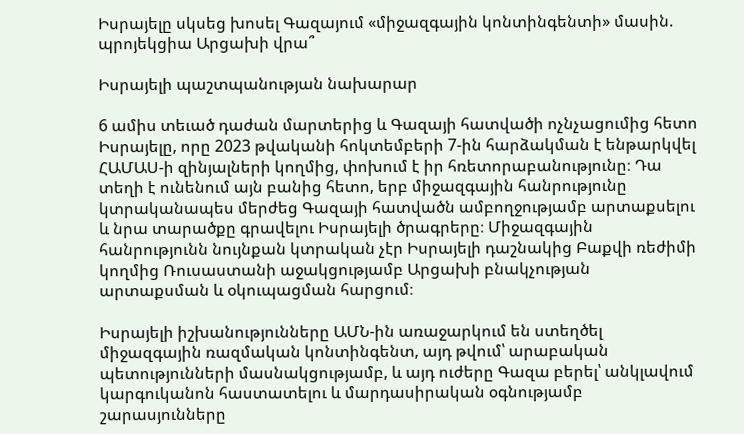Իսրայելը սկսեց խոսել Գազայում «միջազգային կոնտինգենտի» մասին. պրոյեկցիա Արցախի վրա՞

Իսրայելի պաշտպանության նախարար

6 ամիս տեւած դաժան մարտերից և Գազայի հատվածի ոչնչացումից հետո Իսրայելը, որը 2023 թվականի հոկտեմբերի 7-ին հարձակման է ենթարկվել ՀԱՄԱՍ-ի զինյալների կողմից, փոխում է իր հռետորաբանությունը։ Դա տեղի է ունենում այն բանից հետո, երբ միջազգային հանրությունը կտրականապես մերժեց Գազայի հատվածն ամբողջությամբ արտաքսելու և նրա տարածքը գրավելու Իսրայելի ծրագրերը։ Միջազգային հանրությունն նույնքան կտրական չէր Իսրայելի դաշնակից Բաքվի ռեժիմի կողմից Ռուսաստանի աջակցությամբ Արցախի բնակչության արտաքսման և օկուպացման հարցում։

Իսրայելի իշխանությունները ԱՄՆ-ին առաջարկում են ստեղծել միջազգային ռազմական կոնտինգենտ, այդ թվում՝ արաբական պետությունների մասնակցությամբ, և այդ ուժերը Գազա բերել՝ անկլավում կարգուկանոն հաստատելու և մարդասիրական օգնությամբ շարասյունները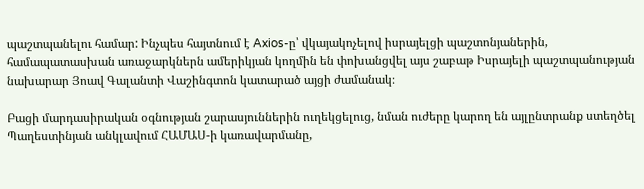պաշտպանելու համար: Ինչպես հայտնում է Axios-ը՝ վկայակոչելով իսրայելցի պաշտոնյաներին, համապատասխան առաջարկներն ամերիկյան կողմին են փոխանցվել այս շաբաթ Իսրայելի պաշտպանության նախարար Յոավ Գալանտի Վաշինգտոն կատարած այցի ժամանակ։

Բացի մարդասիրական օգնության շարասյուններին ուղեկցելուց, նման ուժերը կարող են այլընտրանք ստեղծել Պաղեստինյան անկլավում ՀԱՄԱՍ-ի կառավարմանը,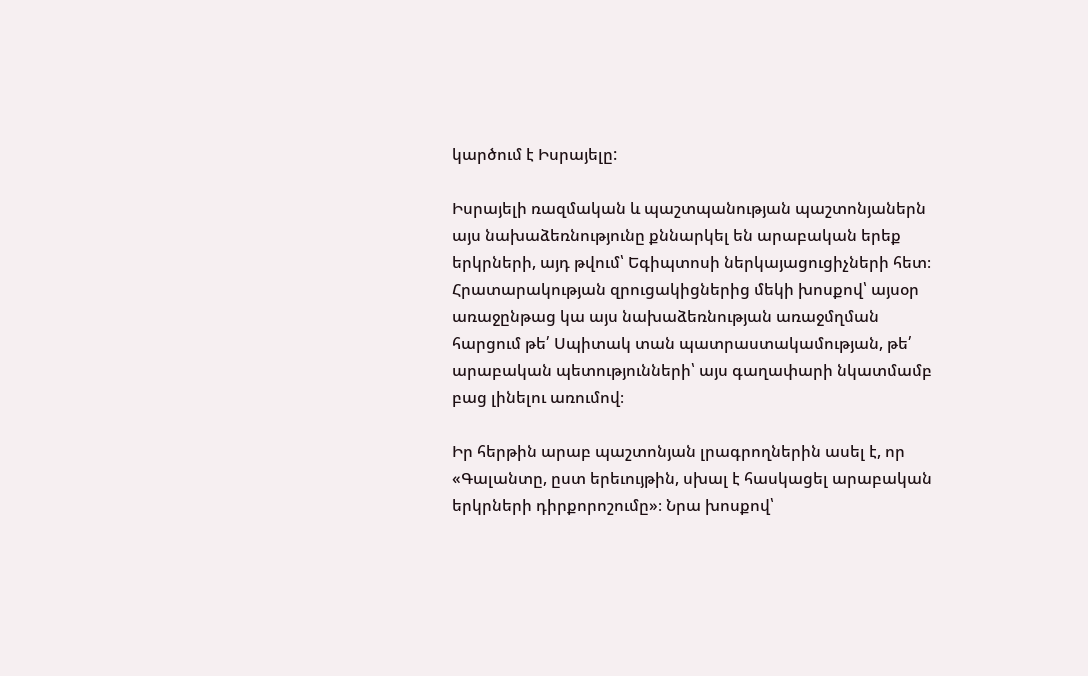կարծում է Իսրայելը:

Իսրայելի ռազմական և պաշտպանության պաշտոնյաներն այս նախաձեռնությունը քննարկել են արաբական երեք երկրների, այդ թվում՝ Եգիպտոսի ներկայացուցիչների հետ։ Հրատարակության զրուցակիցներից մեկի խոսքով՝ այսօր առաջընթաց կա այս նախաձեռնության առաջմղման հարցում թե՛ Սպիտակ տան պատրաստակամության, թե՛ արաբական պետությունների՝ այս գաղափարի նկատմամբ բաց լինելու առումով։

Իր հերթին արաբ պաշտոնյան լրագրողներին ասել է, որ «Գալանտը, ըստ երեւույթին, սխալ է հասկացել արաբական երկրների դիրքորոշումը»։ Նրա խոսքով՝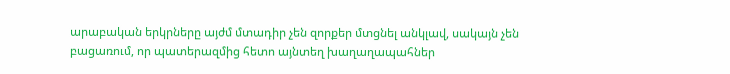արաբական երկրները այժմ մտադիր չեն զորքեր մտցնել անկլավ, սակայն չեն բացառում, որ պատերազմից հետո այնտեղ խաղաղապահներ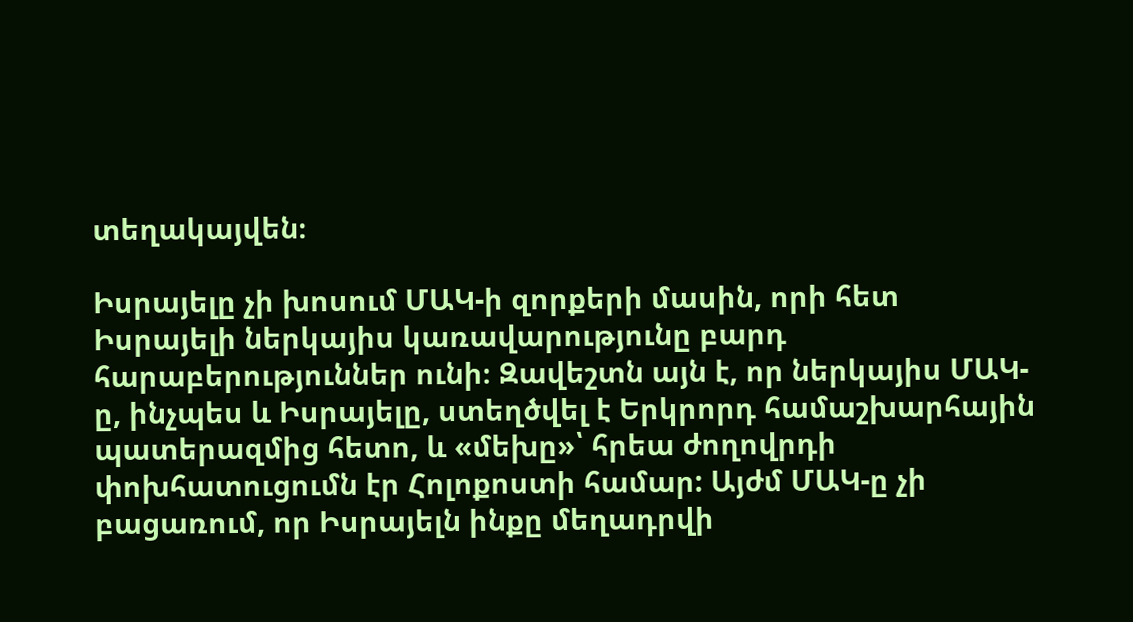տեղակայվեն։

Իսրայելը չի խոսում ՄԱԿ-ի զորքերի մասին, որի հետ Իսրայելի ներկայիս կառավարությունը բարդ հարաբերություններ ունի։ Զավեշտն այն է, որ ներկայիս ՄԱԿ-ը, ինչպես և Իսրայելը, ստեղծվել է Երկրորդ համաշխարհային պատերազմից հետո, և «մեխը»՝ հրեա ժողովրդի փոխհատուցումն էր Հոլոքոստի համար: Այժմ ՄԱԿ-ը չի բացառում, որ Իսրայելն ինքը մեղադրվի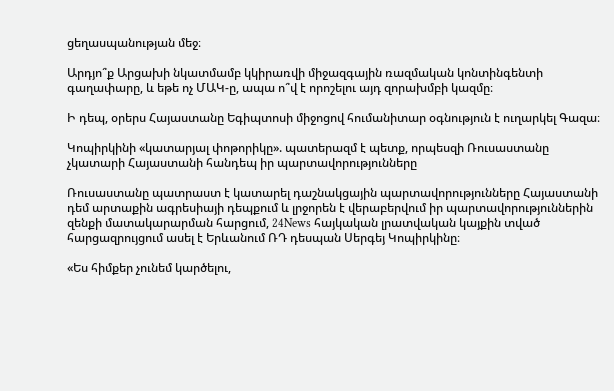ցեղասպանության մեջ։

Արդյո՞ք Արցախի նկատմամբ կկիրառվի միջազգային ռազմական կոնտինգենտի գաղափարը, և եթե ոչ ՄԱԿ-ը, ապա ո՞վ է որոշելու այդ զորախմբի կազմը։

Ի դեպ, օրերս Հայաստանը Եգիպտոսի միջոցով հումանիտար օգնություն է ուղարկել Գազա։

Կոպիրկինի «կատարյալ փոթորիկը». պատերազմ է պետք, որպեսզի Ռուսաստանը չկատարի Հայաստանի հանդեպ իր պարտավորությունները

Ռուսաստանը պատրաստ է կատարել դաշնակցային պարտավորությունները Հայաստանի դեմ արտաքին ագրեսիայի դեպքում և լրջորեն է վերաբերվում իր պարտավորություններին զենքի մատակարարման հարցում, 24News հայկական լրատվական կայքին տված հարցազրույցում ասել է Երևանում ՌԴ դեսպան Սերգեյ Կոպիրկինը։

«Ես հիմքեր չունեմ կարծելու,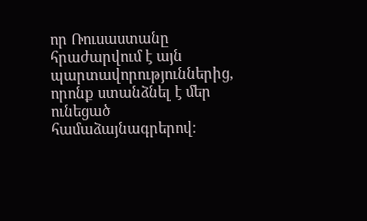որ Ռուսաստանը հրաժարվում է այն պարտավորություններից, որոնք ստանձնել է մեր ունեցած համաձայնագրերով։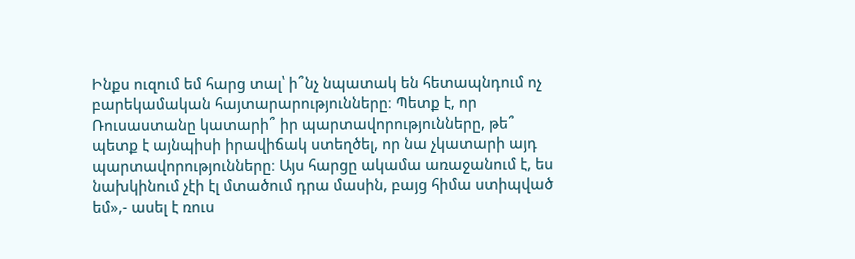Ինքս ուզում եմ հարց տալ՝ ի՞նչ նպատակ են հետապնդում ոչ բարեկամական հայտարարությունները։ Պետք է, որ Ռուսաստանը կատարի՞ իր պարտավորությունները, թե՞ պետք է այնպիսի իրավիճակ ստեղծել, որ նա չկատարի այդ պարտավորությունները։ Այս հարցը ակամա առաջանում է, ես նախկինում չէի էլ մտածում դրա մասին, բայց հիմա ստիպված եմ»,- ասել է ռուս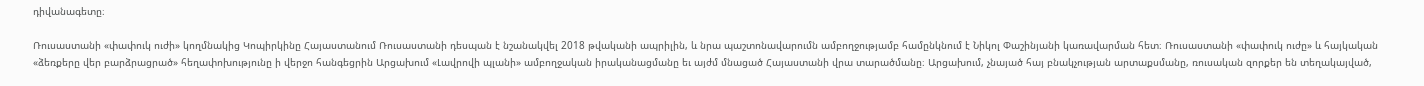դիվանագետը։

Ռուսաստանի «փափուկ ուժի» կողմնակից Կոպիրկինը Հայաստանում Ռուսաստանի դեսպան է նշանակվել 2018 թվականի ապրիլին, և նրա պաշտոնավարումն ամբողջությամբ համընկնում է Նիկոլ Փաշինյանի կառավարման հետ։ Ռուսաստանի «փափուկ ուժը» և հայկական «ձեռքերը վեր բարձրացրած» հեղափոխությունը ի վերջո հանգեցրին Արցախում «Լավրովի պլանի» ամբողջական իրականացմանը եւ այժմ մնացած Հայաստանի վրա տարածմանը։ Արցախում, չնայած հայ բնակչության արտաքսմանը, ռուսական զորքեր են տեղակայված,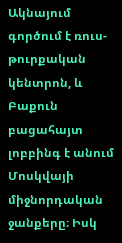Ակնայում գործում է ռուս-թուրքական կենտրոն, և Բաքուն բացահայտ լոբբինգ է անում Մոսկվայի միջնորդական ջանքերը։ Իսկ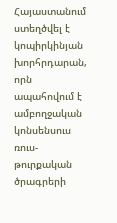Հայաստանում ստեղծվել է կոպիրկինյան խորհրդարան, որն ապահովում է ամբողջական կոնսենսուս ռուս-թուրքական ծրագրերի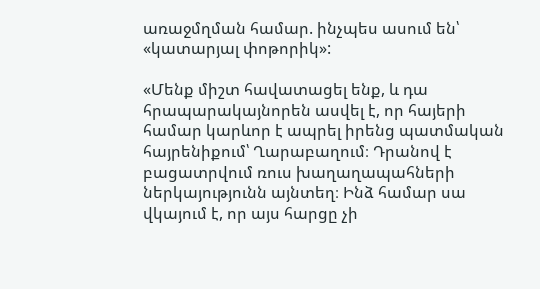առաջմղման համար. ինչպես ասում են՝ «կատարյալ փոթորիկ»:

«Մենք միշտ հավատացել ենք, և դա հրապարակայնորեն ասվել է, որ հայերի համար կարևոր է ապրել իրենց պատմական հայրենիքում՝ Ղարաբաղում։ Դրանով է բացատրվում ռուս խաղաղապահների ներկայությունն այնտեղ։ Ինձ համար սա վկայում է, որ այս հարցը չի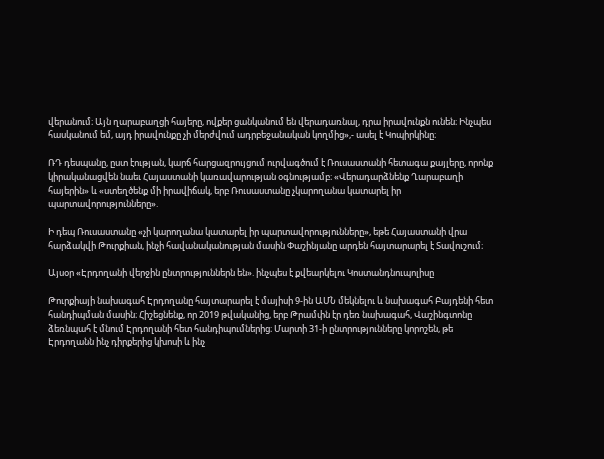վերանում։ Այն ղարաբաղցի հայերը, ովքեր ցանկանում են վերադառնալ, դրա իրավունքն ունեն։ Ինչպես հասկանում եմ, այդ իրավունքը չի մերժվում ադրբեջանական կողմից»,- ասել է Կոպիրկինը։

ՌԴ դեսպանը, ըստ էության, կարճ հարցազրույցում ուրվագծում է Ռուսաստանի հետագա քայլերը, որոնք կիրականացվեն նաեւ Հայաստանի կառավարության օգնությամբ։ «Վերադարձնենք Ղարաբաղի հայերին» և «ստեղծենք մի իրավիճակ, երբ Ռուսաստանը չկարողանա կատարել իր պարտավորությունները».

Ի դեպ Ռուսաստանը «չի կարողանա կատարել իր պարտավորությունները», եթե Հայաստանի վրա հարձակվի Թուրքիան, ինչի հավանականության մասին Փաշինյանը արդեն հայտարարել է Տավուշում։

Այսօր «Էրդողանի վերջին ընտրություններն են». ինչպես է քվեարկելու Կոստանդնուպոլիսը

Թուրքիայի նախագահ Էրդողանը հայտարարել է մայիսի 9-ին ԱՄՆ մեկնելու և նախագահ Բայդենի հետ հանդիպման մասին։ Հիշեցնենք, որ 2019 թվականից, երբ Թրամփն էր դեռ նախագահ, Վաշինգտոնը ձեռնպահ է մնում Էրդողանի հետ հանդիպումներից։ Մարտի 31-ի ընտրությունները կորոշեն, թե Էրդողանն ինչ դիրքերից կխոսի և ինչ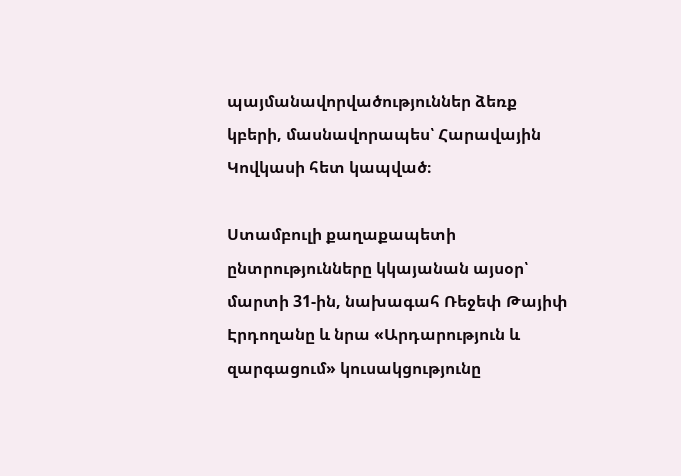պայմանավորվածություններ ձեռք կբերի, մասնավորապես՝ Հարավային Կովկասի հետ կապված։

Ստամբուլի քաղաքապետի ընտրությունները կկայանան այսօր՝ մարտի 31-ին, նախագահ Ռեջեփ Թայիփ Էրդողանը և նրա «Արդարություն և զարգացում» կուսակցությունը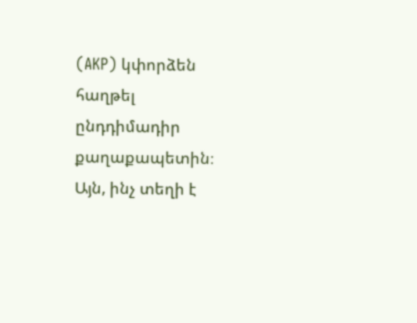(AKP) կփորձեն հաղթել ընդդիմադիր քաղաքապետին։ Այն, ինչ տեղի է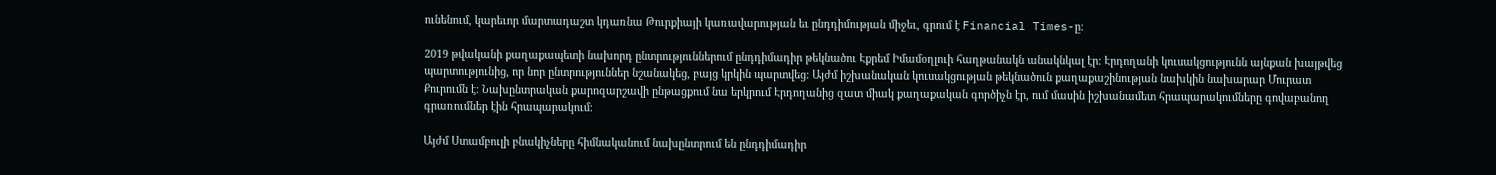ունենում, կարեւոր մարտադաշտ կդառնա Թուրքիայի կառավարության եւ ընդդիմության միջեւ, գրում է Financial Times-ը։

2019 թվականի քաղաքապետի նախորդ ընտրություններում ընդդիմադիր թեկնածու Էքրեմ Իմամօղլուի հաղթանակն անակնկալ էր։ Էրդողանի կուսակցությունն այնքան խայթվեց պարտությունից, որ նոր ընտրություններ նշանակեց, բայց կրկին պարտվեց: Այժմ իշխանական կուսակցության թեկնածուն քաղաքաշինության նախկին նախարար Մուրատ Քուրումն է։ Նախընտրական քարոզարշավի ընթացքում նա երկրում Էրդողանից զատ միակ քաղաքական գործիչն էր, ում մասին իշխանամետ հրապարակումները գովաբանող գրառումներ էին հրապարակում։

Այժմ Ստամբուլի բնակիչները հիմնականում նախընտրում են ընդդիմադիր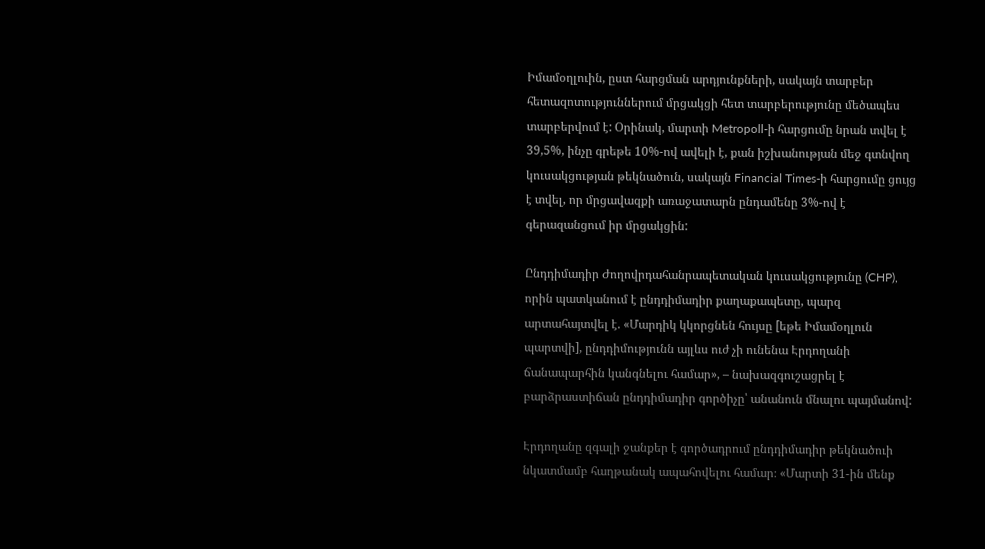Իմամօղլուին, ըստ հարցման արդյունքների, սակայն տարբեր հետազոտություններում մրցակցի հետ տարբերությունը մեծապես տարբերվում է: Օրինակ, մարտի Metropoll-ի հարցումը նրան տվել է 39,5%, ինչը գրեթե 10%-ով ավելի է, քան իշխանության մեջ գտնվող կուսակցության թեկնածուն, սակայն Financial Times-ի հարցումը ցույց է տվել, որ մրցավազքի առաջատարն ընդամենը 3%-ով է գերազանցում իր մրցակցին:

Ընդդիմադիր Ժողովրդահանրապետական կուսակցությունը (CHP), որին պատկանում է ընդդիմադիր քաղաքապետը, պարզ արտահայտվել է. «Մարդիկ կկորցնեն հույսը [եթե Իմամօղլուն պարտվի], ընդդիմությունն այլևս ուժ չի ունենա Էրդողանի ճանապարհին կանգնելու համար», – նախազգուշացրել է բարձրաստիճան ընդդիմադիր գործիչը՝ անանուն մնալու պայմանով:

Էրդողանը զգալի ջանքեր է գործադրում ընդդիմադիր թեկնածուի նկատմամբ հաղթանակ ապահովելու համար։ «Մարտի 31-ին մենք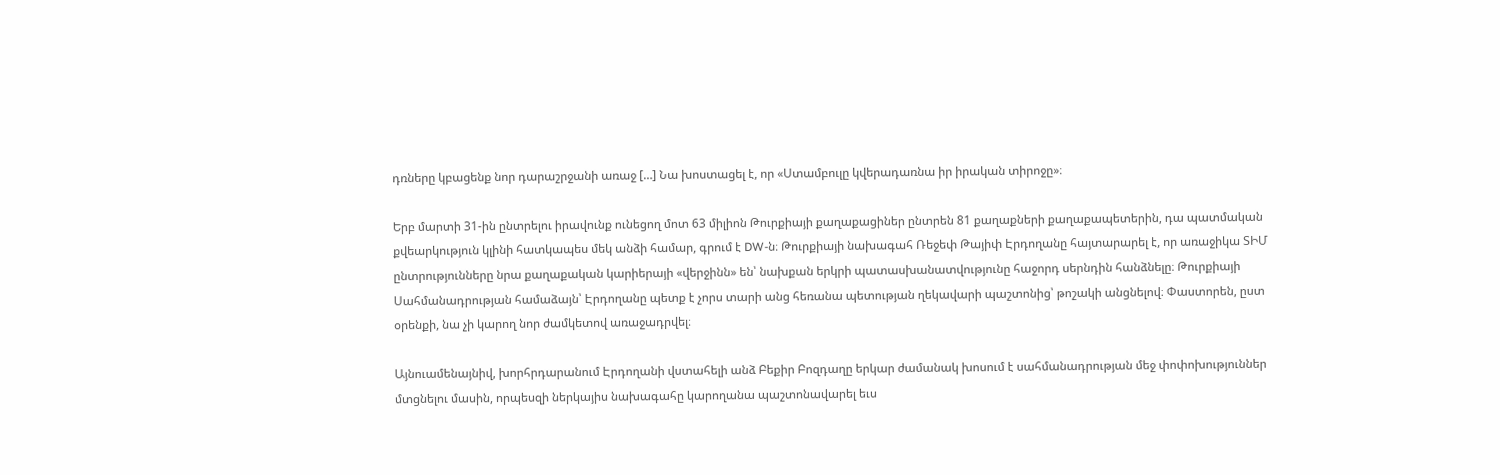դռները կբացենք նոր դարաշրջանի առաջ […] Նա խոստացել է, որ «Ստամբուլը կվերադառնա իր իրական տիրոջը»։

Երբ մարտի 31-ին ընտրելու իրավունք ունեցող մոտ 63 միլիոն Թուրքիայի քաղաքացիներ ընտրեն 81 քաղաքների քաղաքապետերին, դա պատմական քվեարկություն կլինի հատկապես մեկ անձի համար, գրում է DW-ն։ Թուրքիայի նախագահ Ռեջեփ Թայիփ Էրդողանը հայտարարել է, որ առաջիկա ՏԻՄ ընտրությունները նրա քաղաքական կարիերայի «վերջինն» են՝ նախքան երկրի պատասխանատվությունը հաջորդ սերնդին հանձնելը։ Թուրքիայի Սահմանադրության համաձայն՝ Էրդողանը պետք է չորս տարի անց հեռանա պետության ղեկավարի պաշտոնից՝ թոշակի անցնելով։ Փաստորեն, ըստ օրենքի, նա չի կարող նոր ժամկետով առաջադրվել։

Այնուամենայնիվ, խորհրդարանում Էրդողանի վստահելի անձ Բեքիր Բոզդաղը երկար ժամանակ խոսում է սահմանադրության մեջ փոփոխություններ մտցնելու մասին, որպեսզի ներկայիս նախագահը կարողանա պաշտոնավարել եւս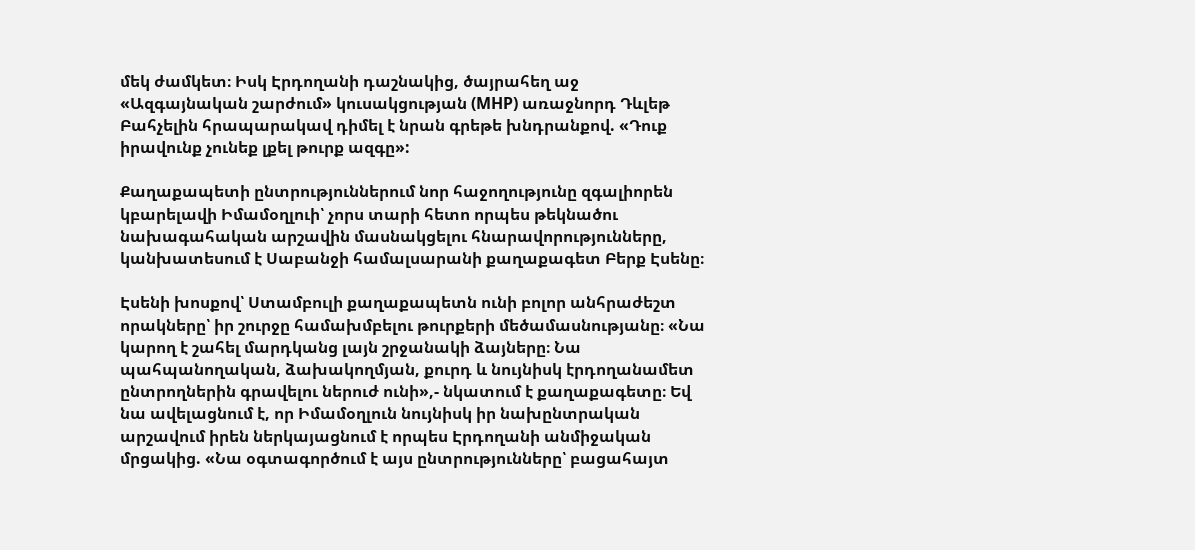մեկ ժամկետ։ Իսկ Էրդողանի դաշնակից, ծայրահեղ աջ «Ազգայնական շարժում» կուսակցության (MHP) առաջնորդ Դևլեթ Բահչելին հրապարակավ դիմել է նրան գրեթե խնդրանքով. «Դուք իրավունք չունեք լքել թուրք ազգը»:

Քաղաքապետի ընտրություններում նոր հաջողությունը զգալիորեն կբարելավի Իմամօղլուի՝ չորս տարի հետո որպես թեկնածու նախագահական արշավին մասնակցելու հնարավորությունները, կանխատեսում է Սաբանջի համալսարանի քաղաքագետ Բերք Էսենը։

Էսենի խոսքով՝ Ստամբուլի քաղաքապետն ունի բոլոր անհրաժեշտ որակները՝ իր շուրջը համախմբելու թուրքերի մեծամասնությանը։ «Նա կարող է շահել մարդկանց լայն շրջանակի ձայները։ Նա պահպանողական, ձախակողմյան, քուրդ և նույնիսկ էրդողանամետ ընտրողներին գրավելու ներուժ ունի»,- նկատում է քաղաքագետը։ Եվ նա ավելացնում է, որ Իմամօղլուն նույնիսկ իր նախընտրական արշավում իրեն ներկայացնում է որպես Էրդողանի անմիջական մրցակից. «Նա օգտագործում է այս ընտրությունները՝ բացահայտ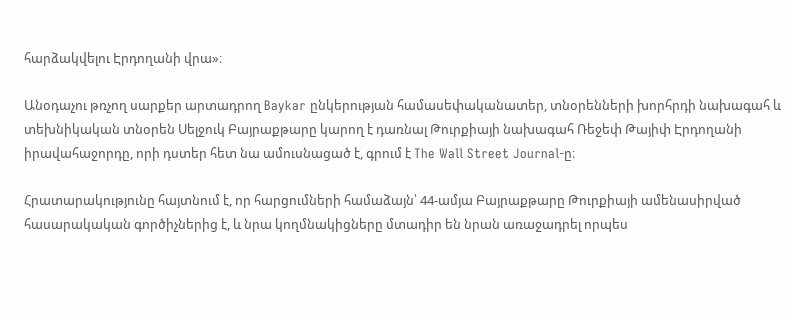հարձակվելու Էրդողանի վրա»։

Անօդաչու թռչող սարքեր արտադրող Baykar ընկերության համասեփականատեր, տնօրենների խորհրդի նախագահ և տեխնիկական տնօրեն Սելջուկ Բայրաքթարը կարող է դառնալ Թուրքիայի նախագահ Ռեջեփ Թայիփ Էրդողանի իրավահաջորդը, որի դստեր հետ նա ամուսնացած է, գրում է The Wall Street Journal-ը։

Հրատարակությունը հայտնում է, որ հարցումների համաձայն՝ 44-ամյա Բայրաքթարը Թուրքիայի ամենասիրված հասարակական գործիչներից է, և նրա կողմնակիցները մտադիր են նրան առաջադրել որպես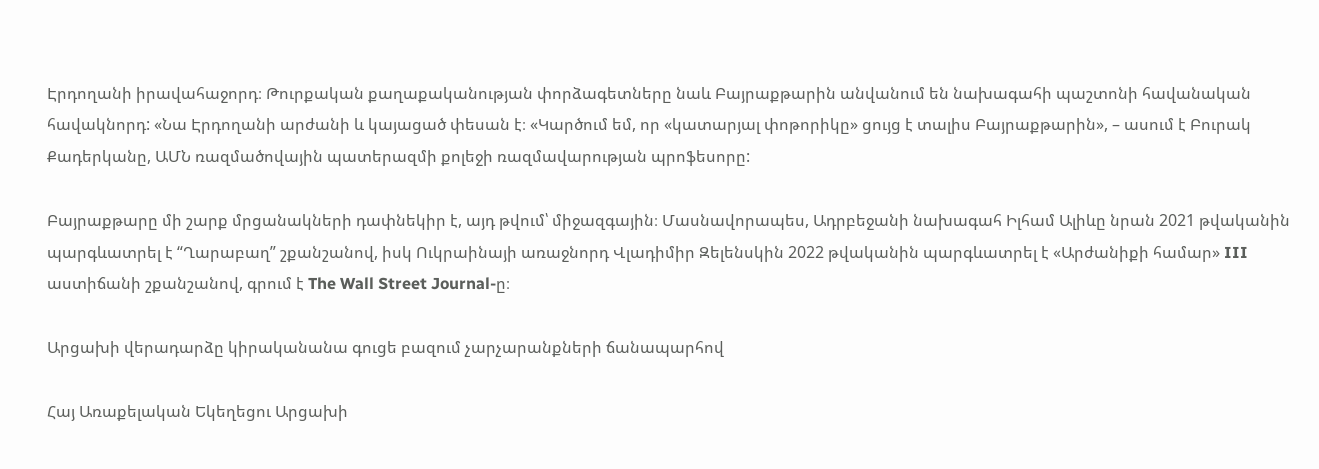Էրդողանի իրավահաջորդ։ Թուրքական քաղաքականության փորձագետները նաև Բայրաքթարին անվանում են նախագահի պաշտոնի հավանական հավակնորդ: «Նա Էրդողանի արժանի և կայացած փեսան է։ «Կարծում եմ, որ «կատարյալ փոթորիկը» ցույց է տալիս Բայրաքթարին», – ասում է Բուրակ Քադերկանը, ԱՄՆ ռազմածովային պատերազմի քոլեջի ռազմավարության պրոֆեսորը:

Բայրաքթարը մի շարք մրցանակների դափնեկիր է, այդ թվում՝ միջազգային։ Մասնավորապես, Ադրբեջանի նախագահ Իլհամ Ալիևը նրան 2021 թվականին պարգևատրել է “Ղարաբաղ” շքանշանով, իսկ Ուկրաինայի առաջնորդ Վլադիմիր Զելենսկին 2022 թվականին պարգևատրել է «Արժանիքի համար» III աստիճանի շքանշանով, գրում է The Wall Street Journal-ը։

Արցախի վերադարձը կիրականանա գուցե բազում չարչարանքների ճանապարհով

Հայ Առաքելական Եկեղեցու Արցախի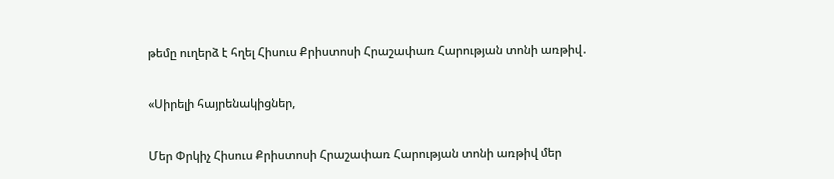թեմը ուղերձ է հղել Հիսուս Քրիստոսի Հրաշափառ Հարության տոնի առթիվ․

«Սիրելի հայրենակիցներ,

Մեր Փրկիչ Հիսուս Քրիստոսի Հրաշափառ Հարության տոնի առթիվ մեր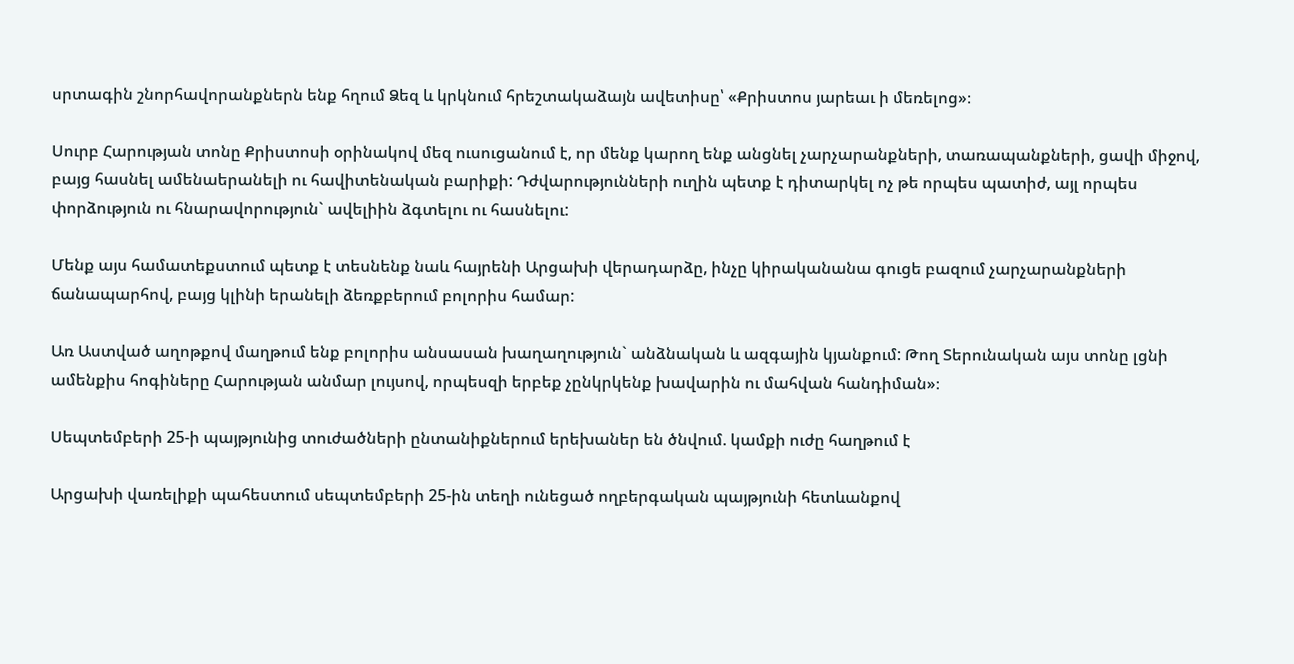սրտագին շնորհավորանքներն ենք հղում Ձեզ և կրկնում հրեշտակաձայն ավետիսը՝ «Քրիստոս յարեաւ ի մեռելոց»։

Սուրբ Հարության տոնը Քրիստոսի օրինակով մեզ ուսուցանում է, որ մենք կարող ենք անցնել չարչարանքների, տառապանքների, ցավի միջով, բայց հասնել ամենաերանելի ու հավիտենական բարիքի: Դժվարությունների ուղին պետք է դիտարկել ոչ թե որպես պատիժ, այլ որպես փորձություն ու հնարավորություն` ավելիին ձգտելու ու հասնելու:

Մենք այս համատեքստում պետք է տեսնենք նաև հայրենի Արցախի վերադարձը, ինչը կիրականանա գուցե բազում չարչարանքների ճանապարհով, բայց կլինի երանելի ձեռքբերում բոլորիս համար:

Առ Աստված աղոթքով մաղթում ենք բոլորիս անսասան խաղաղություն` անձնական և ազգային կյանքում: Թող Տերունական այս տոնը լցնի ամենքիս հոգիները Հարության անմար լույսով, որպեսզի երբեք չընկրկենք խավարին ու մահվան հանդիման»։

Սեպտեմբերի 25-ի պայթյունից տուժածների ընտանիքներում երեխաներ են ծնվում. կամքի ուժը հաղթում է

Արցախի վառելիքի պահեստում սեպտեմբերի 25-ին տեղի ունեցած ողբերգական պայթյունի հետևանքով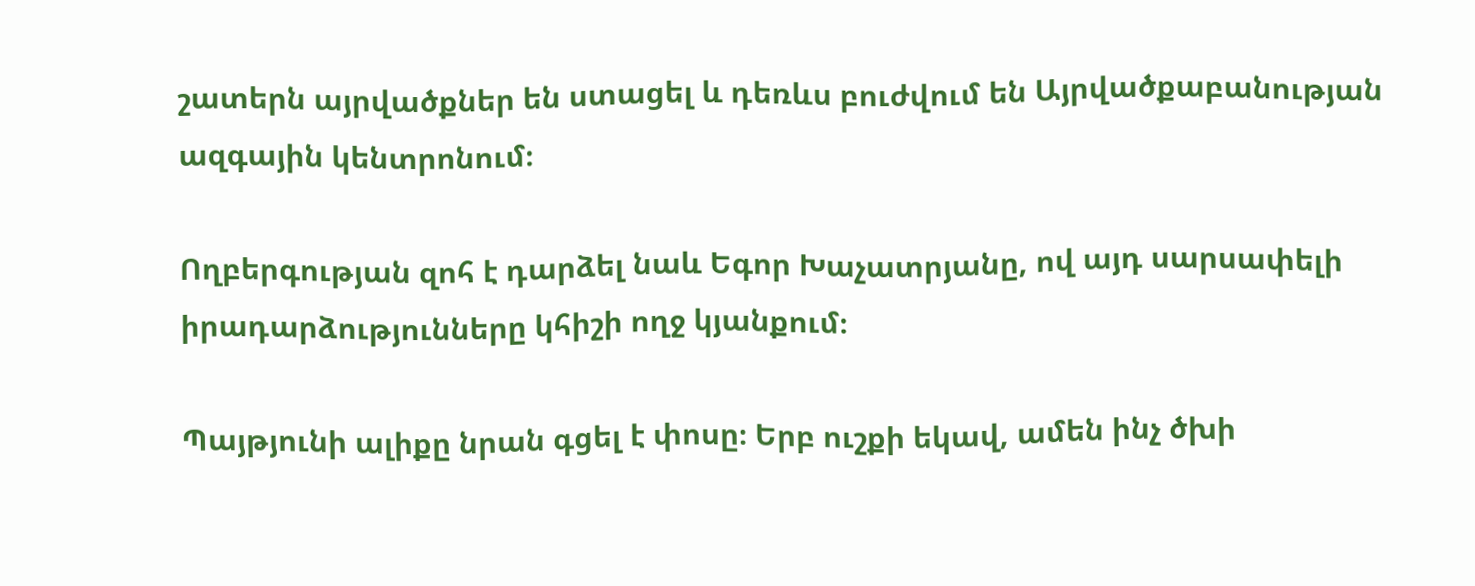շատերն այրվածքներ են ստացել և դեռևս բուժվում են Այրվածքաբանության ազգային կենտրոնում։

Ողբերգության զոհ է դարձել նաև Եգոր Խաչատրյանը, ով այդ սարսափելի իրադարձությունները կհիշի ողջ կյանքում։

Պայթյունի ալիքը նրան գցել է փոսը։ Երբ ուշքի եկավ, ամեն ինչ ծխի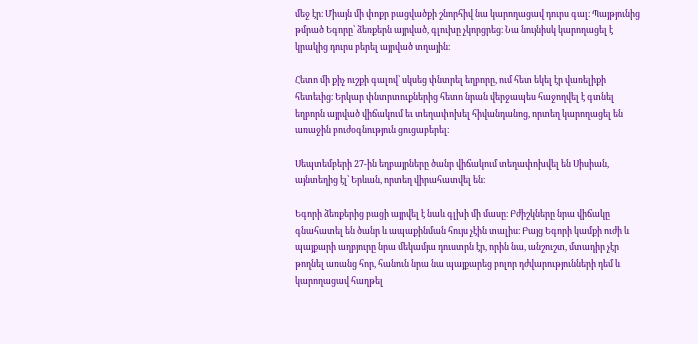մեջ էր։ Միայն մի փոքր բացվածքի շնորհիվ նա կարողացավ դուրս գալ։ Պայթյունից թմրած Եգորը՝ ձեռքերն այրված, գլուխը չկորցրեց։ Նա նույնիսկ կարողացել է կրակից դուրս բերել այրված տղային։

Հետո մի քիչ ուշքի գալով՝ սկսեց փնտրել եղբորը, ում հետ եկել էր վառելիքի հետեւից։ Երկար փնտրտուքներից հետո նրան վերջապես հաջողվել է գտնել եղբորն այրված վիճակում եւ տեղափոխել հիվանդանոց, որտեղ կարողացել են առաջին բուժօգնություն ցուցաբերել։

Սեպտեմբերի 27-ին եղբայրները ծանր վիճակում տեղափոխվել են Սիսիան, այնտեղից էլ՝ Երևան, որտեղ վիրահատվել են։

Եգորի ձեռքերից բացի այրվել է նաև գլխի մի մասը։ Բժիշկները նրա վիճակը գնահատել են ծանր և ապաքինման հույս չէին տալիս։ Բայց Եգորի կամքի ուժի և պայքարի աղբյուրը նրա մեկամյա դուստրն էր, որին նա, անշուշտ, մտադիր չէր թողնել առանց հոր, հանուն նրա նա պայքարեց բոլոր դժվարությունների դեմ և կարողացավ հաղթել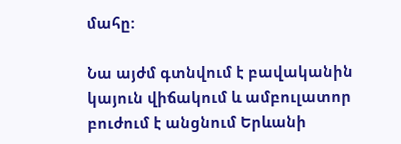մահը:

Նա այժմ գտնվում է բավականին կայուն վիճակում և ամբուլատոր բուժում է անցնում Երևանի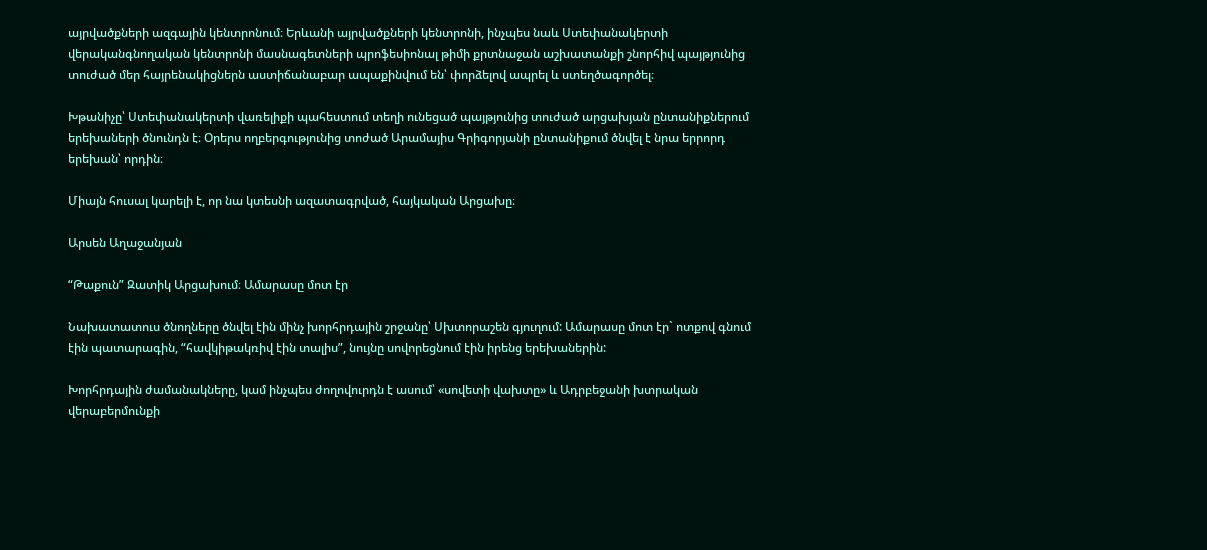այրվածքների ազգային կենտրոնում։ Երևանի այրվածքների կենտրոնի, ինչպես նաև Ստեփանակերտի վերականգնողական կենտրոնի մասնագետների պրոֆեսիոնալ թիմի քրտնաջան աշխատանքի շնորհիվ պայթյունից տուժած մեր հայրենակիցներն աստիճանաբար ապաքինվում են՝ փորձելով ապրել և ստեղծագործել։

Խթանիչը՝ Ստեփանակերտի վառելիքի պահեստում տեղի ունեցած պայթյունից տուժած արցախյան ընտանիքներում երեխաների ծնունդն է։ Օրերս ողբերգությունից տոժած Արամայիս Գրիգորյանի ընտանիքում ծնվել է նրա երրորդ երեխան՝ որդին։

Միայն հուսալ կարելի է, որ նա կտեսնի ազատագրված, հայկական Արցախը։

Արսեն Աղաջանյան

“Թաքուն” Զատիկ Արցախում։ Ամարասը մոտ էր

Նախատատուս ծնողները ծնվել էին մինչ խորհրդային շրջանը՝ Սխտորաշեն գյուղում: Ամարասը մոտ էր` ոտքով գնում էին պատարագին, “հավկիթակռիվ էին տալիս”, նույնը սովորեցնում էին իրենց երեխաներին:

Խորհրդային ժամանակները, կամ ինչպես ժողովուրդն է ասում՝ «սովետի վախտը» և Ադրբեջանի խտրական վերաբերմունքի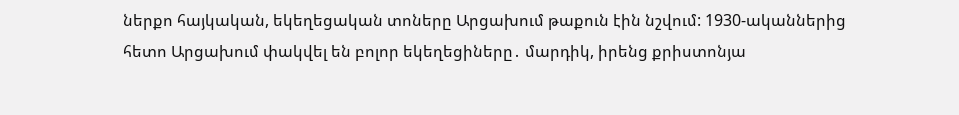ներքո հայկական, եկեղեցական տոները Արցախում թաքուն էին նշվում: 1930-ականներից հետո Արցախում փակվել են բոլոր եկեղեցիները․ մարդիկ, իրենց քրիստոնյա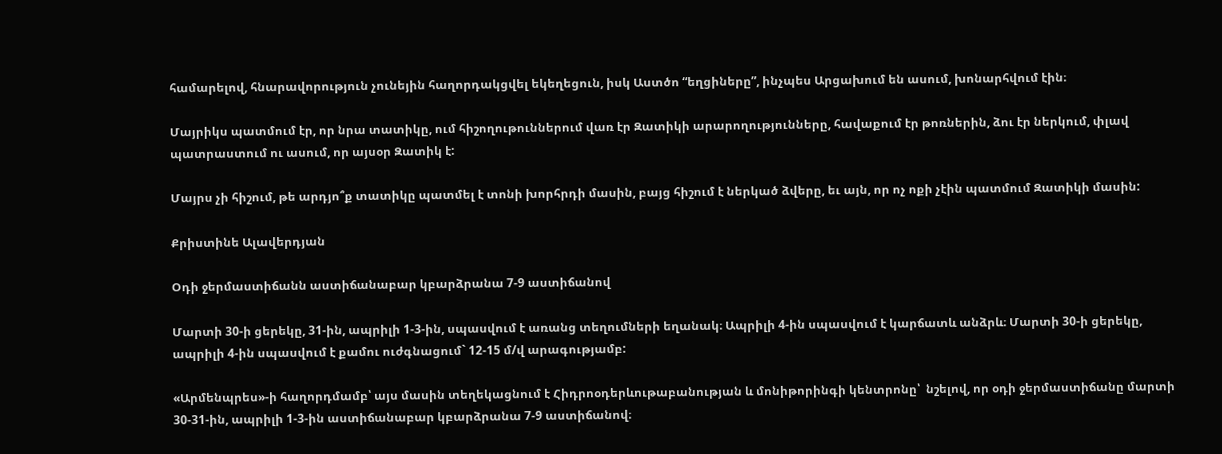համարելով, հնարավորություն չունեյին հաղորդակցվել եկեղեցուն, իսկ Աստծո “եղցիները”, ինչպես Արցախում են ասում, խոնարհվում էին։

Մայրիկս պատմում էր, որ նրա տատիկը, ում հիշողութուններում վառ էր Զատիկի արարողությունները, հավաքում էր թոռներին, ձու էր ներկում, փլավ պատրաստում ու ասում, որ այսօր Զատիկ է:

Մայրս չի հիշում, թե արդյո՞ք տատիկը պատմել է տոնի խորհրդի մասին, բայց հիշում է ներկած ձվերը, եւ այն, որ ոչ ոքի չէին պատմում Զատիկի մասին:

Քրիստինե Ալավերդյան

Օդի ջերմաստիճանն աստիճանաբար կբարձրանա 7-9 աստիճանով

Մարտի 30-ի ցերեկը, 31-ին, ապրիլի 1-3-ին, սպասվում է առանց տեղումների եղանակ։ Ապրիլի 4-ին սպասվում է կարճատև անձրև։ Մարտի 30-ի ցերեկը, ապրիլի 4-ին սպասվում է քամու ուժգնացում` 12-15 մ/վ արագությամբ:

«Արմենպրես»-ի հաղորդմամբ՝ այս մասին տեղեկացնում է Հիդրոօդերևութաբանության և մոնիթորինգի կենտրոնը՝  նշելով, որ օդի ջերմաստիճանը մարտի 30-31-ին, ապրիլի 1-3-ին աստիճանաբար կբարձրանա 7-9 աստիճանով։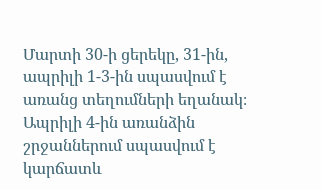Մարտի 30-ի ցերեկը, 31-ին, ապրիլի 1-3-ին սպասվում է առանց տեղումների եղանակ։ Ապրիլի 4-ին առանձին շրջաններում սպասվում է կարճատև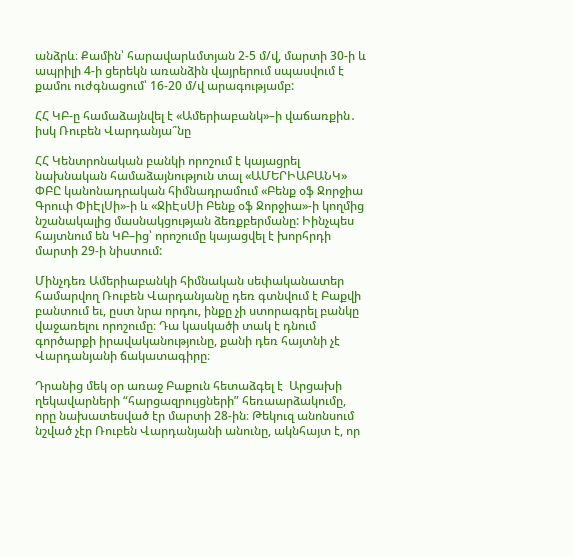անձրև։ Քամին՝ հարավարևմտյան 2-5 մ/վ, մարտի 30-ի և ապրիլի 4-ի ցերեկն առանձին վայրերում սպասվում է քամու ուժգնացում՝ 16-20 մ/վ արագությամբ:

ՀՀ ԿԲ-ը համաձայնվել է «Ամերիաբանկ»–ի վաճառքին․ իսկ Ռուբեն Վարդանյա՞նը

ՀՀ Կենտրոնական բանկի որոշում է կայացրել նախնական համաձայնություն տալ «ԱՄԵՐԻԱԲԱՆԿ» ՓԲԸ կանոնադրական հիմնադրամում «Բենք օֆ Ջորջիա Գրուփ ՓիԷլՍի»-ի և «ՋիԷսՍի Բենք օֆ Ջորջիա»-ի կողմից նշանակալից մասնակցության ձեռքբերմանը: Իինչպես հայտնում են ԿԲ–ից՝ որոշումը կայացվել է խորհրդի մարտի 29-ի նիստում:

Մինչդեռ Ամերիաբանկի հիմնական սեփականատեր համարվող Ռուբեն Վարդանյանը դեռ գտնվում է Բաքվի բանտում եւ, ըստ նրա որդու, ինքը չի ստորագրել բանկը վաջառելու որոշումը։ Դա կասկածի տակ է դնում գործարքի իրավականությունը, քանի դեռ հայտնի չէ Վարդանյանի ճակատագիրը։

Դրանից մեկ օր առաջ Բաքուն հետաձգել է  Արցախի ղեկավարների “հարցազրույցների” հեռաարձակումը, որը նախատեսված էր մարտի 28-ին։ Թեկուզ անոնսում նշված չէր Ռուբեն Վարդանյանի անունը, ակնհայտ է, որ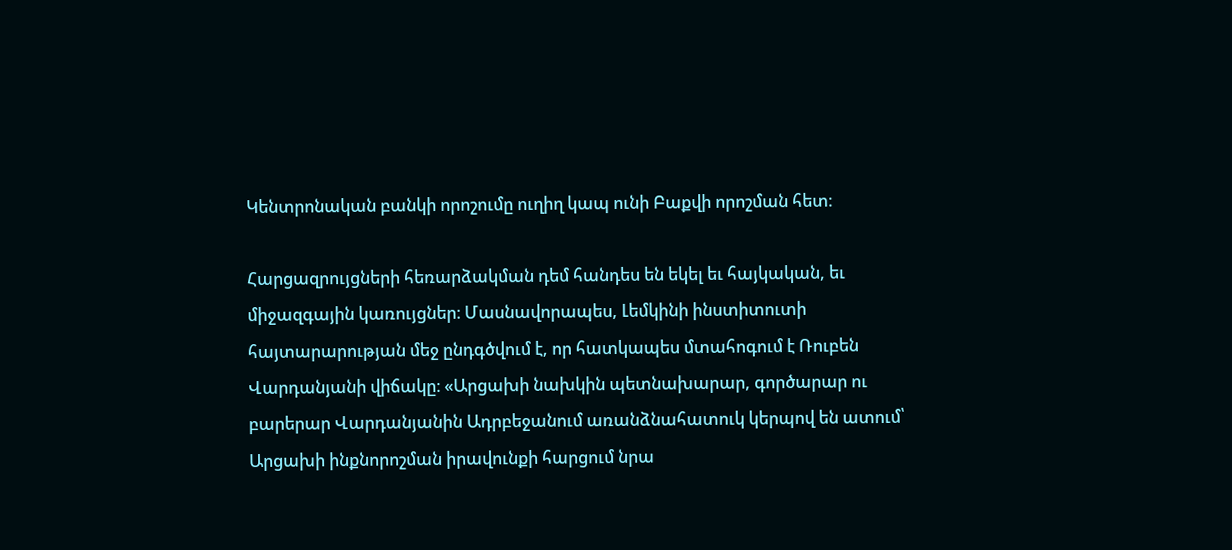Կենտրոնական բանկի որոշումը ուղիղ կապ ունի Բաքվի որոշման հետ։

Հարցազրույցների հեռարձակման դեմ հանդես են եկել եւ հայկական, եւ միջազգային կառույցներ։ Մասնավորապես, Լեմկինի ինստիտուտի հայտարարության մեջ ընդգծվում է, որ հատկապես մտահոգում է Ռուբեն Վարդանյանի վիճակը։ «Արցախի նախկին պետնախարար, գործարար ու բարերար Վարդանյանին Ադրբեջանում առանձնահատուկ կերպով են ատում՝ Արցախի ինքնորոշման իրավունքի հարցում նրա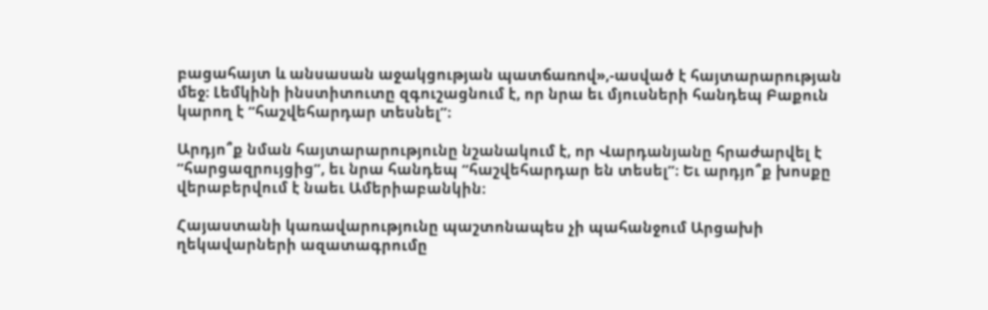բացահայտ և անսասան աջակցության պատճառով»,-ասված է հայտարարության մեջ։ Լեմկինի ինստիտուտը զգուշացնում է, որ նրա եւ մյուսների հանդեպ Բաքուն կարող է “հաշվեհարդար տեսնել”։

Արդյո՞ք նման հայտարարությունը նշանակում է, որ Վարդանյանը հրաժարվել է “հարցազրույցից”, եւ նրա հանդեպ “հաշվեհարդար են տեսել”։ Եւ արդյո՞ք խոսքը վերաբերվում է նաեւ Ամերիաբանկին։

Հայաստանի կառավարությունը պաշտոնապես չի պահանջում Արցախի ղեկավարների ազատագրումը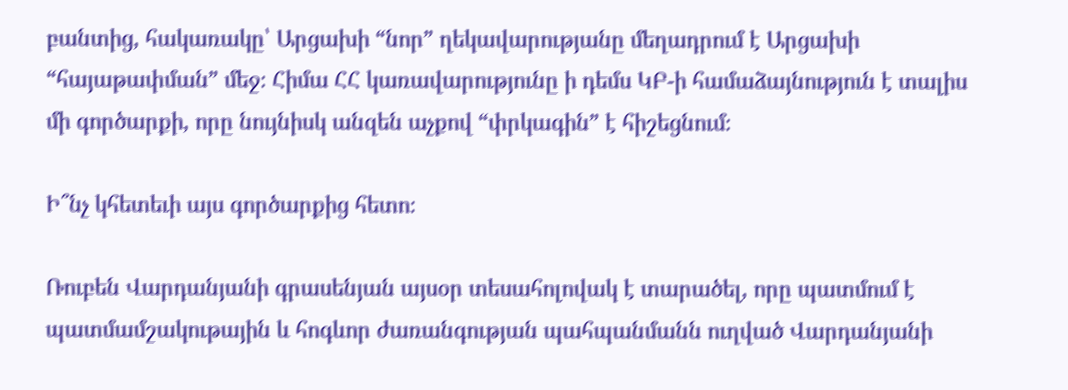բանտից, հակառակը՝ Արցախի “նոր” ղեկավարությանը մեղադրում է Արցախի “հայաթափման” մեջ։ Հիմա ՀՀ կառավարությունը ի դեմս ԿԲ-ի համաձայնություն է տալիս մի գործարքի, որը նույնիսկ անզեն աչքով “փրկագին” է հիշեցնում։

Ի՞նչ կհետեւի այս գործարքից հետո։

Ռուբեն Վարդանյանի գրասենյան այսօր տեսահոլովակ է տարածել, որը պատմում է պատմամշակութային և հոգևոր ժառանգության պահպանմանն ուղված Վարդանյանի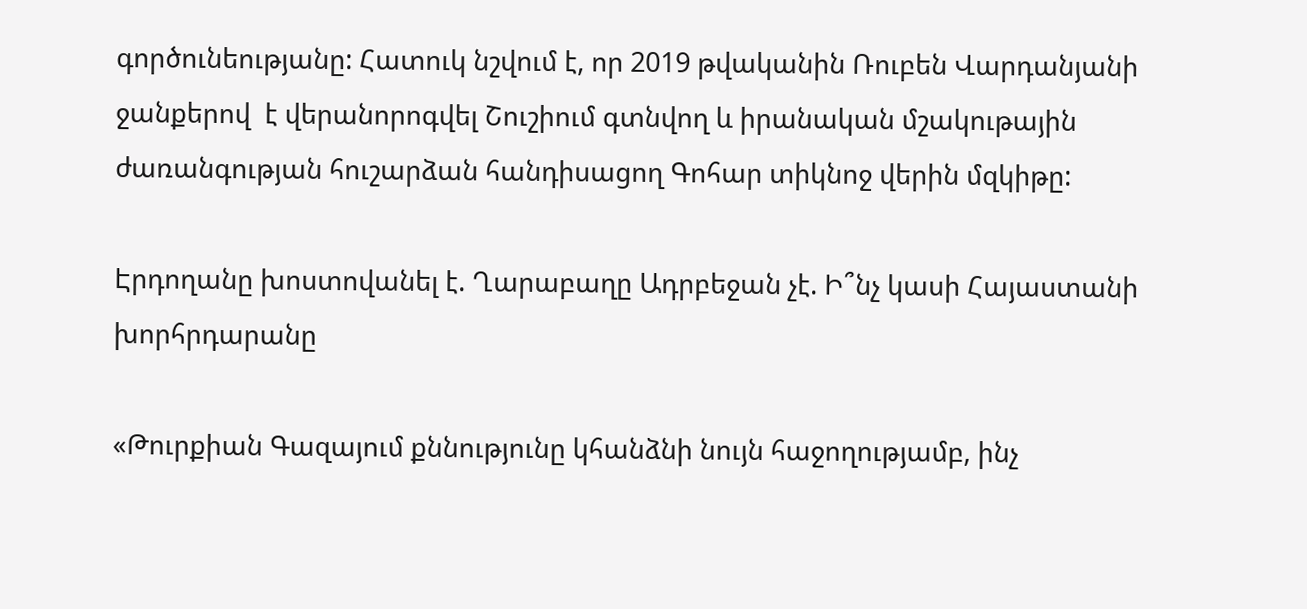գործունեությանը: Հատուկ նշվում է, որ 2019 թվականին Ռուբեն Վարդանյանի ջանքերով  է վերանորոգվել Շուշիում գտնվող և իրանական մշակութային ժառանգության հուշարձան հանդիսացող Գոհար տիկնոջ վերին մզկիթը:

Էրդողանը խոստովանել է. Ղարաբաղը Ադրբեջան չէ. Ի՞նչ կասի Հայաստանի խորհրդարանը

«Թուրքիան Գազայում քննությունը կհանձնի նույն հաջողությամբ, ինչ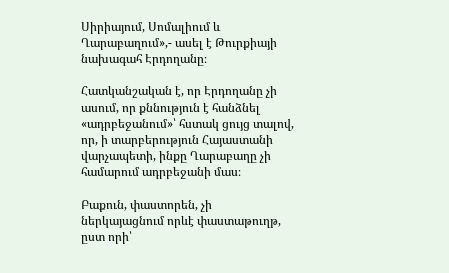Սիրիայում, Սոմալիում և Ղարաբաղում»,- ասել է Թուրքիայի նախագահ Էրդողանը։

Հատկանշական է, որ Էրդողանը չի ասում, որ քննություն է հանձնել «ադրբեջանում»՝ հստակ ցույց տալով, որ, ի տարբերություն Հայաստանի վարչապետի, ինքը Ղարաբաղը չի համարում ադրբեջանի մաս։

Բաքուն, փաստորեն, չի ներկայացնում որևէ փաստաթուղթ, ըստ որի՝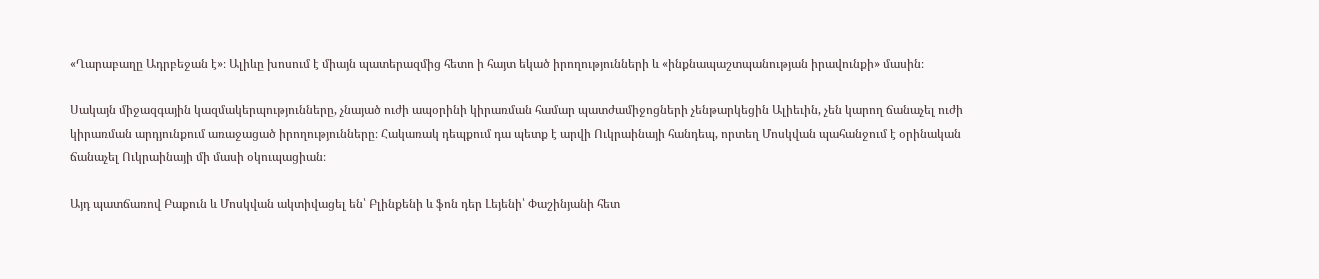«Ղարաբաղը Ադրբեջան է»։ Ալիևը խոսում է միայն պատերազմից հետո ի հայտ եկած իրողությունների և «ինքնապաշտպանության իրավունքի» մասին։

Սակայն միջազգային կազմակերպությունները, չնայած ուժի ապօրինի կիրառման համար պատժամիջոցների չենթարկեցին Ալիեւին, չեն կարող ճանաչել ուժի կիրառման արդյունքում առաջացած իրողությունները։ Հակառակ դեպքում դա պետք է արվի Ուկրաինայի հանդեպ, որտեղ Մոսկվան պահանջում է օրինական ճանաչել Ուկրաինայի մի մասի օկուպացիան։

Այդ պատճառով Բաքուն և Մոսկվան ակտիվացել են՝ Բլինքենի և ֆոն դեր Լեյենի՝ Փաշինյանի հետ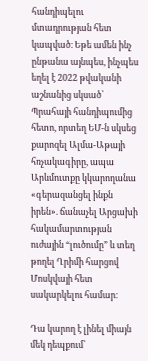հանդիպելու մտադրության հետ կապված։ Եթե ամեն ինչ ընթանա այնպես, ինչպես եղել է 2022 թվականի աշնանից սկսած՝ Պրահայի հանդիպումից հետո, որտեղ ԵՄ-ն սկսեց քարոզել Ալմա-Աթայի հռչակագիրը, ապա Արևմուտքը կկարողանա «գերազանցել ինքն իրեն». ճանաչել Արցախի հակամարտության ուժային “լուծումը” և տեղ թողել Ղրիմի հարցով Մոսկվայի հետ սակարկելու համար։

Դա կարող է լինել միայն մեկ դեպքում՝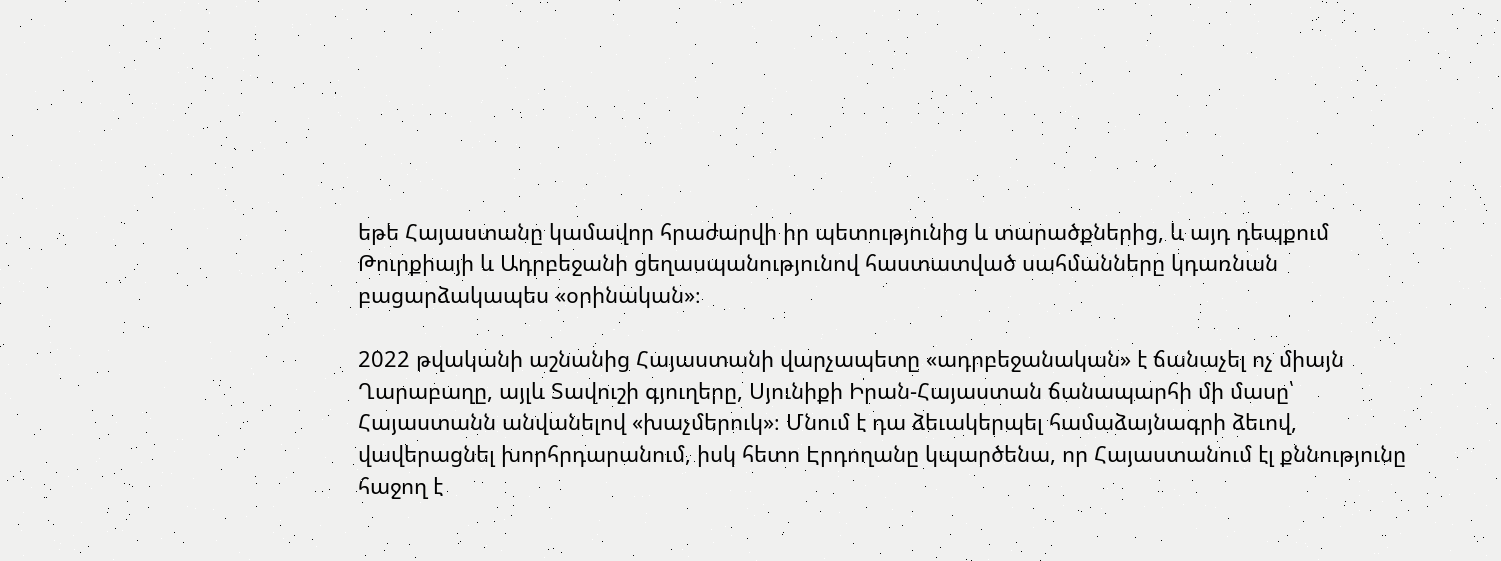եթե Հայաստանը կամավոր հրաժարվի իր պետությունից և տարածքներից, և այդ դեպքում Թուրքիայի և Ադրբեջանի ցեղասպանությունով հաստատված սահմանները կդառնան բացարձակապես «օրինական»։

2022 թվականի աշնանից Հայաստանի վարչապետը «ադրբեջանական» է ճանաչել ոչ միայն Ղարաբաղը, այլև Տավուշի գյուղերը, Սյունիքի Իրան-Հայաստան ճանապարհի մի մասը՝ Հայաստանն անվանելով «խաչմերուկ»։ Մնում է դա ձեւակերպել համաձայնագրի ձեւով, վավերացնել խորհրդարանում, իսկ հետո Էրդողանը կպարծենա, որ Հայաստանում էլ քննությունը հաջող է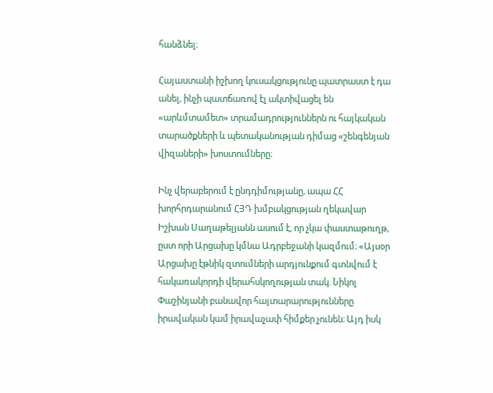հանձնել։

Հայաստանի իշխող կուսակցությունը պատրաստ է դա անել, ինչի պատճառով էլ ակտիվացել են «արևմտամետ» տրամադրություններն ու հայկական տարածքների և պետականության դիմաց «շենգենյան վիզաների» խոստումները։

Ինչ վերաբերում է ընդդիմությանը, ապա ՀՀ խորհրդարանում ՀՅԴ խմբակցության ղեկավար Իշխան Սաղաթելյանն ասում է, որ չկա փաստաթուղթ, ըստ որի Արցախը կմնա Ադրբեջանի կազմում։ «Այսօր Արցախը էթնիկ զտումների արդյունքում գտնվում է հակառակորդի վերահսկողության տակ. Նիկոլ Փաշինյանի բանավոր հայտարարությունները իրավական կամ իրավաչափ հիմքեր չունեն։ Այդ իսկ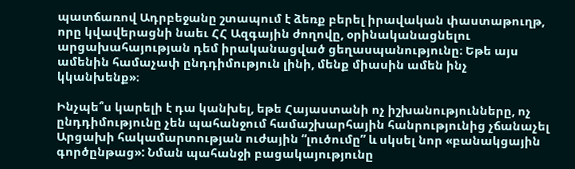պատճառով Ադրբեջանը շտապում է ձեռք բերել իրավական փաստաթուղթ, որը կվավերացնի նաեւ ՀՀ Ազգային ժողովը, օրինականացնելու արցախահայության դեմ իրականացված ցեղասպանությունը։ Եթե այս ամենին համաչափ ընդդիմություն լինի, մենք միասին ամեն ինչ կկանխենք»։

Ինչպե՞ս կարելի է դա կանխել, եթե Հայաստանի ոչ իշխանությունները, ոչ ընդդիմությունը չեն պահանջում համաշխարհային հանրությունից չճանաչել Արցախի հակամարտության ուժային “լուծումը” և սկսել նոր «բանակցային գործընթաց»: Նման պահանջի բացակայությունը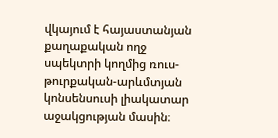վկայում է հայաստանյան քաղաքական ողջ սպեկտրի կողմից ռուս-թուրքական-արևմտյան կոնսենսուսի լիակատար աջակցության մասին։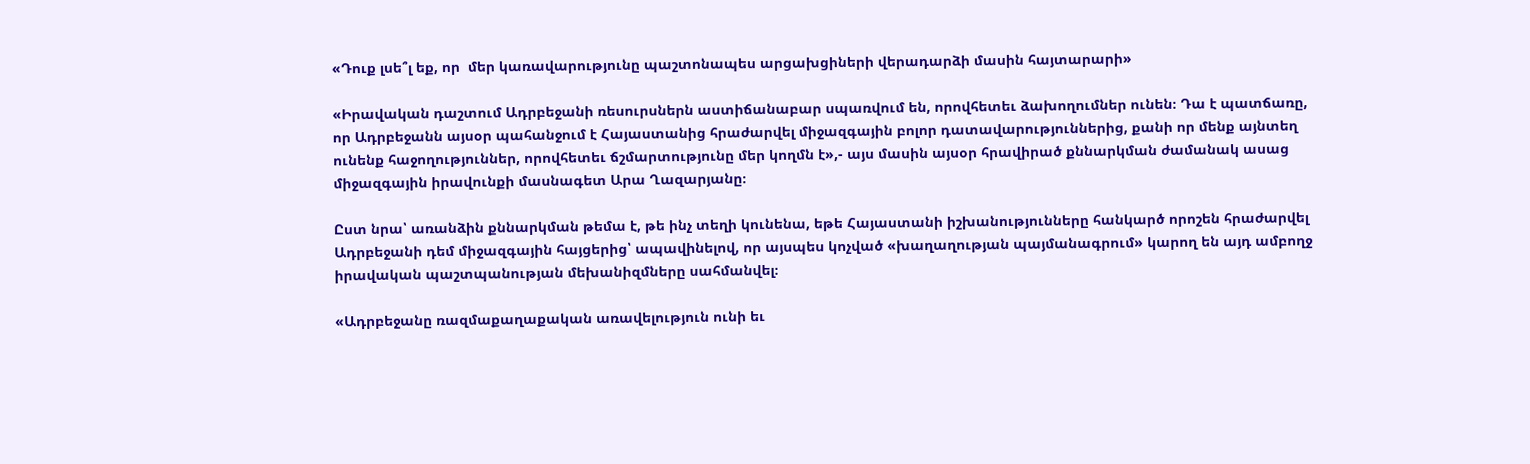«Դուք լսե՞լ եք, որ  մեր կառավարությունը պաշտոնապես արցախցիների վերադարձի մասին հայտարարի»

«Իրավական դաշտում Ադրբեջանի ռեսուրսներն աստիճանաբար սպառվում են, որովհետեւ ձախողումներ ունեն։ Դա է պատճառը, որ Ադրբեջանն այսօր պահանջում է Հայաստանից հրաժարվել միջազգային բոլոր դատավարություններից, քանի որ մենք այնտեղ ունենք հաջողություններ, որովհետեւ ճշմարտությունը մեր կողմն է»,- այս մասին այսօր հրավիրած քննարկման ժամանակ ասաց միջազգային իրավունքի մասնագետ Արա Ղազարյանը։

Ըստ նրա՝ առանձին քննարկման թեմա է, թե ինչ տեղի կունենա, եթե Հայաստանի իշխանությունները հանկարծ որոշեն հրաժարվել Ադրբեջանի դեմ միջազգային հայցերից՝ ապավինելով, որ այսպես կոչված «խաղաղության պայմանագրում» կարող են այդ ամբողջ իրավական պաշտպանության մեխանիզմները սահմանվել։

«Ադրբեջանը ռազմաքաղաքական առավելություն ունի եւ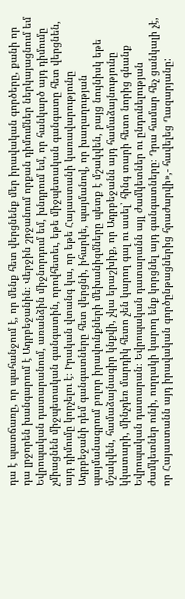դա է պատճառը, որ պահանջում է, որ մենք հետ վերցնենք մեր իրավական գործերը, քանի որ դա լրջորեն խանգարում է Ադրբեջանին։ Վերջին շրջանում որքան դիմումներ ներկայացնում եմ Եվրոպական դատարանում, առանձին միջնորդում եմ, խնդրում եմ, որ հանկարծ այդ դիմումը չմիացնեն միջպետական գանգատին, որովհետեւ, եթե միջպետական գանգատը հետ վերցնեն, այդ դիմումը կորչելու է։ Իրական վտանգ կա, որ եթե Հայաստանի կառավարությունը Ադրբեջանի դեմ գանգատները հետ վերցնի, իհարկե, պայմանով, որ խաղաղության պայմանագրում բոլոր իրավունքների մեխանիզմները պետք է մշակվեն, բայց նույնիսկ եթե մշակվեն, համաձայնագիր կնքվի, չկա երաշխիք, որ Ադրբեջանն այդ համաձայնությունը կկատարի, մինչդեռ մարդիկ հետո չեն կարող գալ ու ասել՝ հինգ տարի հետո նորից գնանք Եվրոպական դատարան։ Եվրոպական դատարանն այլ ժամկետներ ու ընդունելության ժամկետներ ունի, ուղղակի կարող ենք կորցնել այդ գանգատները։ Դրա համար հեչ ցանկալի չէ, որ Հայաստանն այդ իրավական գործընթացներից հրաժարվի»,- հավելեց Ղազարյանը: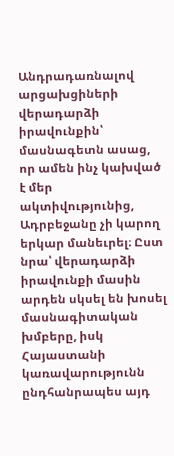Անդրադառնալով արցախցիների վերադարձի իրավունքին՝ մասնագետն ասաց, որ ամեն ինչ կախված է մեր ակտիվությունից, Ադրբեջանը չի կարող երկար մանեւրել։ Ըստ նրա՝ վերադարձի իրավունքի մասին արդեն սկսել են խոսել մասնագիտական խմբերը, իսկ Հայաստանի կառավարությունն ընդհանրապես այդ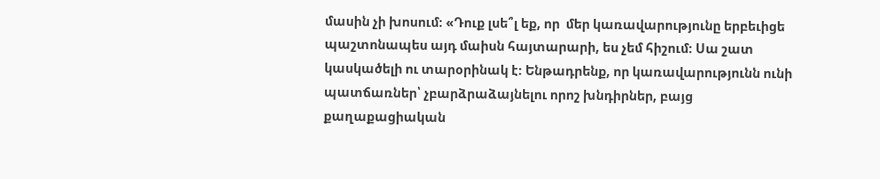մասին չի խոսում։ «Դուք լսե՞լ եք, որ  մեր կառավարությունը երբեւիցե պաշտոնապես այդ մաիսն հայտարարի, ես չեմ հիշում։ Սա շատ կասկածելի ու տարօրինակ է։ Ենթադրենք, որ կառավարությունն ունի պատճառներ՝ չբարձրաձայնելու որոշ խնդիրներ, բայց քաղաքացիական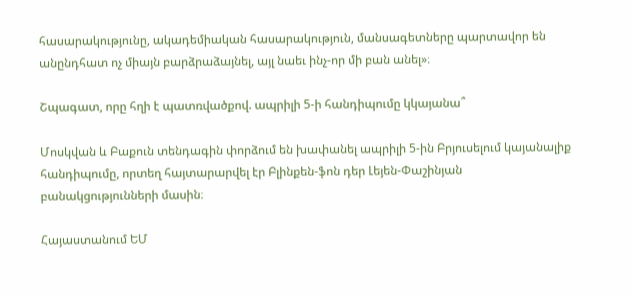հասարակությունը, ակադեմիական հասարակություն, մանսագետները պարտավոր են անընդհատ ոչ միայն բարձրաձայնել, այլ նաեւ ինչ-որ մի բան անել»։

Շպագատ, որը հղի է պատռվածքով. ապրիլի 5-ի հանդիպումը կկայանա՞

Մոսկվան և Բաքուն տենդագին փորձում են խափանել ապրիլի 5-ին Բրյուսելում կայանալիք հանդիպումը, որտեղ հայտարարվել էր Բլինքեն-ֆոն դեր Լեյեն-Փաշինյան բանակցությունների մասին։

Հայաստանում ԵՄ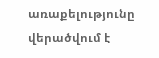առաքելությունը վերածվում է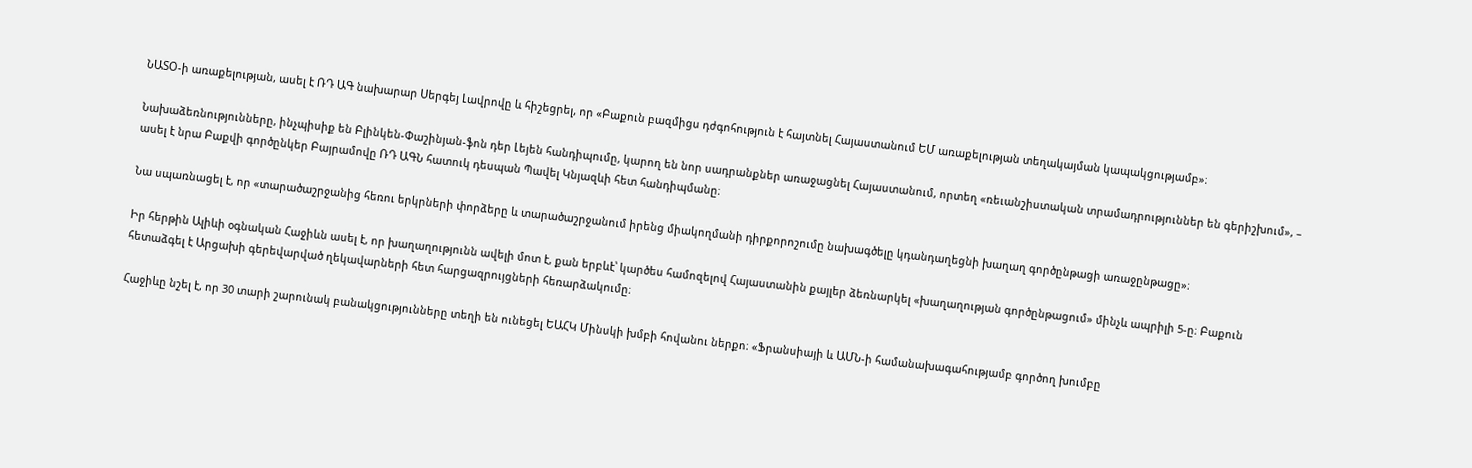ՆԱՏՕ-ի առաքելության, ասել է ՌԴ ԱԳ նախարար Սերգեյ Լավրովը և հիշեցրել, որ «Բաքուն բազմիցս դժգոհություն է հայտնել Հայաստանում ԵՄ առաքելության տեղակայման կապակցությամբ»։

Նախաձեռնությունները, ինչպիսիք են Բլինկեն-Փաշինյան-ֆոն դեր Լեյեն հանդիպումը, կարող են նոր սադրանքներ առաջացնել Հայաստանում, որտեղ «ռեւանշիստական տրամադրություններ են գերիշխում», – ասել է նրա Բաքվի գործընկեր Բայրամովը ՌԴ ԱԳՆ հատուկ դեսպան Պավել Կնյազևի հետ հանդիպմանը։

Նա սպառնացել է, որ «տարածաշրջանից հեռու երկրների փորձերը և տարածաշրջանում իրենց միակողմանի դիրքորոշումը նախագծելը կդանդաղեցնի խաղաղ գործընթացի առաջընթացը»։

Իր հերթին Ալիևի օգնական Հաջիևն ասել է, որ խաղաղությունն ավելի մոտ է, քան երբևէ՝ կարծես համոզելով Հայաստանին քայլեր ձեռնարկել «խաղաղության գործընթացում» մինչև ապրիլի 5-ը։ Բաքուն հետաձգել է Արցախի գերեվարված ղեկավարների հետ հարցազրույցների հեռարձակումը։

Հաջիևը նշել է, որ 30 տարի շարունակ բանակցությունները տեղի են ունեցել ԵԱՀԿ Մինսկի խմբի հովանու ներքո։ «Ֆրանսիայի և ԱՄՆ-ի համանախագահությամբ գործող խումբը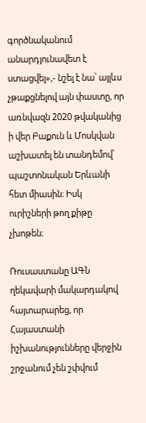գործնականում անարդյունավետ է ստացվել»,- նշել է նա՝ այլևս չթաքցնելով այն փաստը, որ առնվազն 2020 թվականից ի վեր Բաքուն և Մոսկվան աշխատել են տանդեմով՝ պաշտոնական Երևանի հետ միասին։ Իսկ ուրիշների թող քիթը չխոթեն։

Ռուսաստանը ԱԳՆ ղեկավարի մակարդակով հայտարարեց, որ Հայաստանի իշխանությունները վերջին շրջանում չեն շփվում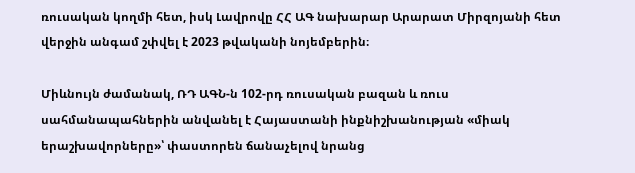ռուսական կողմի հետ, իսկ Լավրովը ՀՀ ԱԳ նախարար Արարատ Միրզոյանի հետ վերջին անգամ շփվել է 2023 թվականի նոյեմբերին։

Միևնույն ժամանակ, ՌԴ ԱԳՆ-ն 102-րդ ռուսական բազան և ռուս սահմանապահներին անվանել է Հայաստանի ինքնիշխանության «միակ երաշխավորները»՝ փաստորեն ճանաչելով նրանց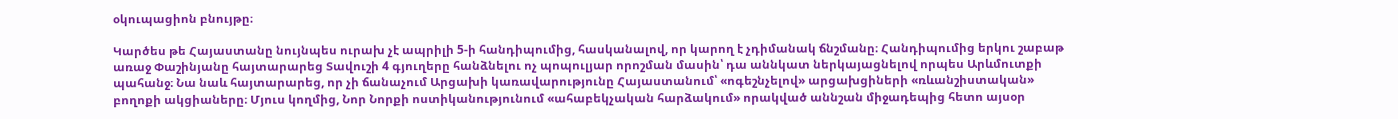օկուպացիոն բնույթը։

Կարծես թե Հայաստանը նույնպես ուրախ չէ ապրիլի 5-ի հանդիպումից, հասկանալով, որ կարող է չդիմանակ ճնշմանը։ Հանդիպումից երկու շաբաթ առաջ Փաշինյանը հայտարարեց Տավուշի 4 գյուղերը հանձնելու ոչ պոպուլյար որոշման մասին՝ դա աննկատ ներկայացնելով որպես Արևմուտքի պահանջ։ Նա նաև հայտարարեց, որ չի ճանաչում Արցախի կառավարությունը Հայաստանում՝ «ոգեշնչելով» արցախցիների «ռևանշիստական» բողոքի ակցիաները։ Մյուս կողմից, Նոր Նորքի ոստիկանությունում «ահաբեկչական հարձակում» որակված աննշան միջադեպից հետո այսօր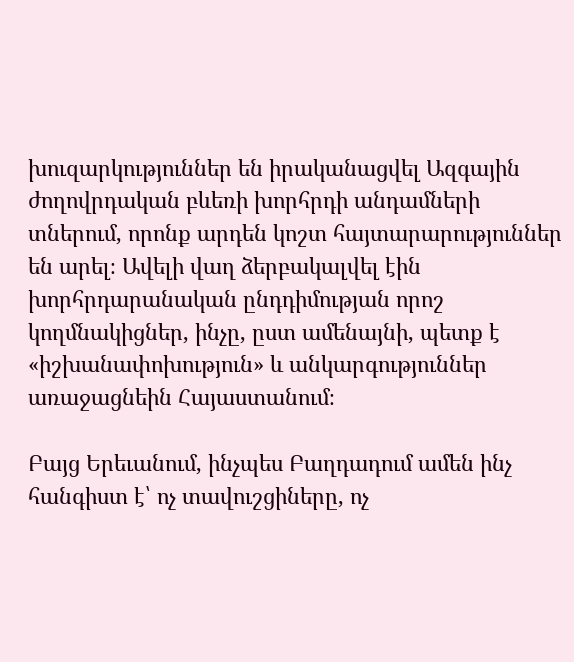խուզարկություններ են իրականացվել Ազգային ժողովրդական բևեռի խորհրդի անդամների տներում, որոնք արդեն կոշտ հայտարարություններ են արել։ Ավելի վաղ ձերբակալվել էին խորհրդարանական ընդդիմության որոշ կողմնակիցներ, ինչը, ըստ ամենայնի, պետք է «իշխանափոխություն» և անկարգություններ առաջացնեին Հայաստանում։

Բայց Երեւանում, ինչպես Բաղդադում ամեն ինչ հանգիստ է՝ ոչ տավուշցիները, ոչ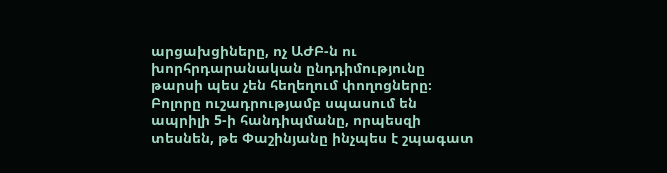արցախցիները, ոչ ԱԺԲ-ն ու խորհրդարանական ընդդիմությունը թարսի պես չեն հեղեղում փողոցները։ Բոլորը ուշադրությամբ սպասում են ապրիլի 5-ի հանդիպմանը, որպեսզի տեսնեն, թե Փաշինյանը ինչպես է շպագատ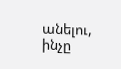անելու, ինչը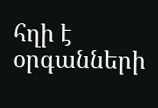հղի է օրգանների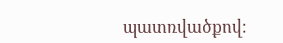պատռվածքով։